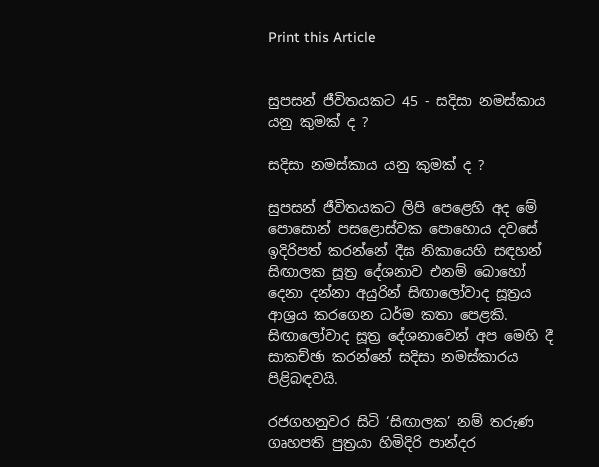Print this Article


සුපසන් ජීවිතයකට 45 - සදිසා නමස්කාය යනු කුමක් ද ?

සදිසා නමස්කාය යනු කුමක් ද ?

සුපසන් ජීවිතයකට ලිපි පෙළෙහි අද මේ පොසොන් පසළොස්වක පොහොය දවසේ ඉදිරිපත් කරන්නේ දීඝ නිකායෙහි සඳහන් සිඟාලක සූත්‍ර දේශනාව එනම් බොහෝ දෙනා දන්නා අයුරින් සිඟාලෝවාද සූත්‍රය ආශ්‍රය කරගෙන ධර්ම කතා පෙළකි. සිඟාලෝවාද සූත්‍ර දේශනාවෙන් අප මෙහි දී සාකච්ඡා කරන්නේ සදිසා නමස්කාරය පිළිබඳවයි.

රජගහනුවර සිටි ‘සිඟාලක’ නම් තරුණ ගෘහපති පුත්‍රයා හිමිදිරි පාන්දර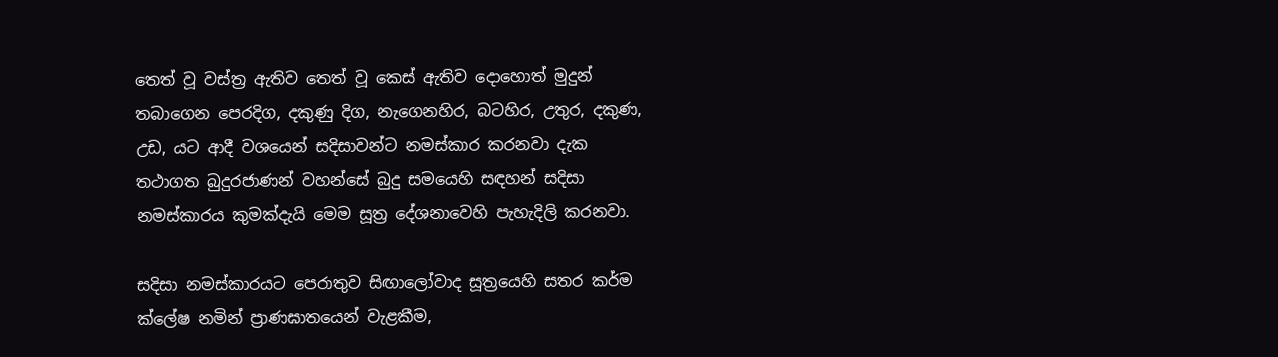තෙත් වූ වස්ත්‍ර ඇතිව තෙත් වූ කෙස් ඇතිව දොහොත් මුදුන් තබාගෙන පෙරදිග, දකුණු දිග, නැගෙනහිර, බටහිර, උතුර, දකුණ, උඩ, යට ආදී වශයෙන් සදිසාවන්ට නමස්කාර කරනවා දැක තථාගත බුදුරජාණන් වහන්සේ බුදු සමයෙහි සඳහන් සදිසා නමස්කාරය කුමක්දැයි මෙම සූත්‍ර දේශනාවෙහි පැහැදිලි කරනවා.

සදිසා නමස්කාරයට පෙරාතුව සිඟාලෝවාද සූත්‍රයෙහි සතර කර්ම ක්ලේෂ නමින් ප්‍රාණඝාතයෙන් වැළකීම,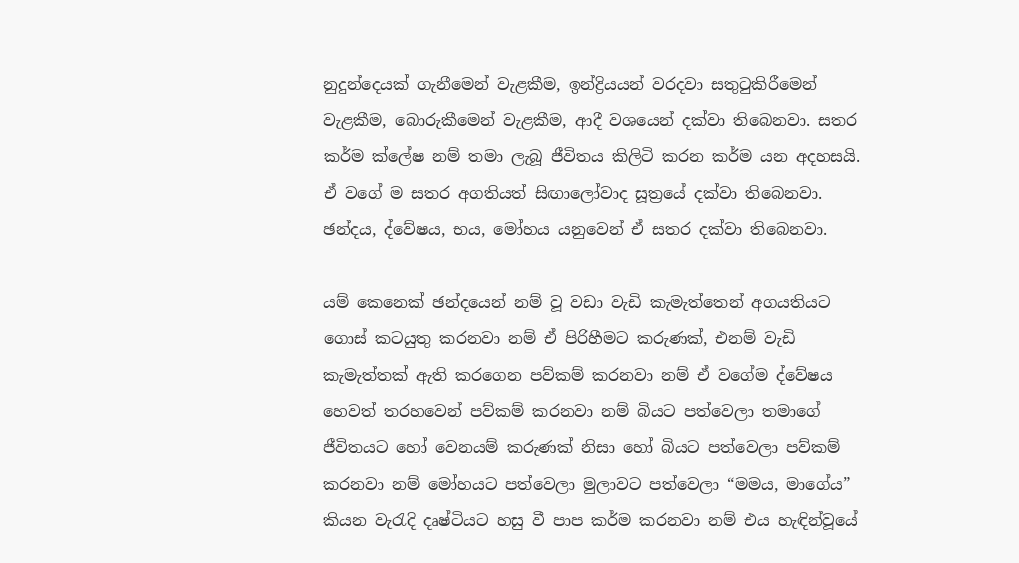නුදුන්දෙයක් ගැනීමෙන් වැළකීම, ඉන්ද්‍රියයන් වරදවා සතුටුකිරීමෙන් වැළකීම, බොරුකීමෙන් වැළකීම, ආදී වශයෙන් දක්වා තිබෙනවා. සතර කර්ම ක්ලේෂ නම් තමා ලැබූ ජීවිතය කිලිටි කරන කර්ම යන අදහසයි. ඒ වගේ ම සතර අගතියත් සිඟාලෝවාද සූත්‍රයේ දක්වා තිබෙනවා. ඡන්දය, ද්වේෂය, භය, මෝහය යනුවෙන් ඒ සතර දක්වා තිබෙනවා.

යම් කෙනෙක් ඡන්දයෙන් නම් වූ වඩා වැඩි කැමැත්තෙන් අගයතියට ගොස් කටයුතු කරනවා නම් ඒ පිරිහීමට කරුණක්, එනම් වැඩි කැමැත්තක් ඇති කරගෙන පව්කම් කරනවා නම් ඒ වගේම ද්වේෂය හෙවත් තරහවෙන් පව්කම් කරනවා නම් බියට පත්වෙලා තමාගේ ජීවිතයට හෝ වෙනයම් කරුණක් නිසා හෝ බියට පත්වෙලා පව්කම් කරනවා නම් මෝහයට පත්වෙලා මුලාවට පත්වෙලා “මමය, මාගේය” කියන වැරැදි දෘෂ්ටියට හසු වී පාප කර්ම කරනවා නම් එය හැඳින්වූයේ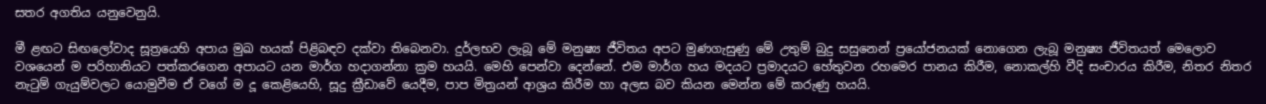සතර අගතිය යනුවෙනුයි.

මී ළඟට සිඟලෝවාද සූත්‍රයෙහි අපාය මුඛ හයක් පිළිබඳව දක්වා තිබෙනවා. දුර්ලභව ලැබූ මේ මනුෂ්‍ය ජීවිතය අපට මුණගැසුණු මේ උතුම් බුදු සසුනෙන් ප්‍රයෝජනයක් නොගෙන ලැබූ මනුෂ්‍ය ජීවිතයත් මෙලොව වශයෙන් ම පරිහානියට පත්කරගෙන අපායට යන මාර්ග හදාගන්නා ක්‍රම හයයි. මෙහි පෙන්වා දෙන්නේ. එම මාර්ග හය මදයට ප්‍රමාදයට හේතුවන රහමෙර පානය කිරීම, නොකල්හි වීදි සංචාරය කිරීම, නිතර නිතර නැටුම් ගැයුම්වලට යොමුවීම ඒ වගේ ම දූ කෙළියෙහි, සූදු ක්‍රීඩාවේ යෙදීම, පාප මිත්‍රයන් ආශ්‍රය කිරීම හා අලස බව කියන මෙන්න මේ කරුණු හයයි.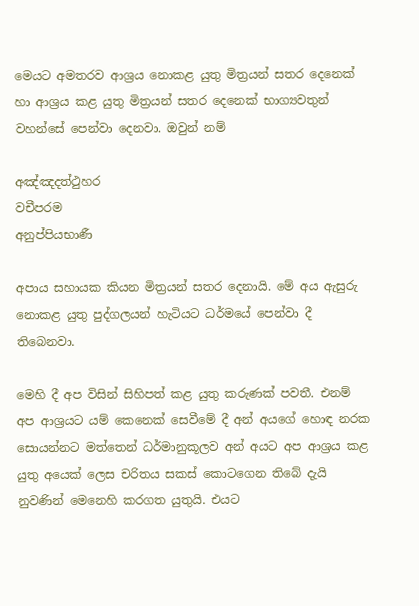මෙයට අමතරව ආශ්‍රය නොකළ යුතු මිත්‍රයන් සතර දෙනෙක් හා ආශ්‍රය කළ යුතු මිත්‍රයන් සතර දෙනෙක් භාග්‍යවතුන් වහන්සේ පෙන්වා දෙනවා. ඔවුන් නම්

අඤ්ඤදත්ථුහර
වචීපරම
අනුප්පියභාණී

අපාය සහායක කියන මිත්‍රයන් සතර දෙනායි. මේ අය ඇසුරු නොකළ යුතු පුද්ගලයන් හැටියට ධර්මයේ පෙන්වා දී තිබෙනවා.

මෙහි දී අප විසින් සිහිපත් කළ යුතු කරුණක් පවතී. එනම් අප ආශ්‍රයට යම් කෙනෙක් සෙවීමේ දී අන් අයගේ හොඳ නරක සොයන්නට මත්තෙන් ධර්මානුකූලව අන් අයට අප ආශ්‍රය කළ යුතු අයෙක් ලෙස චරිතය සකස් කොටගෙන තිබේ දැයි නුවණින් මෙනෙහි කරගත යුතුයි. එයට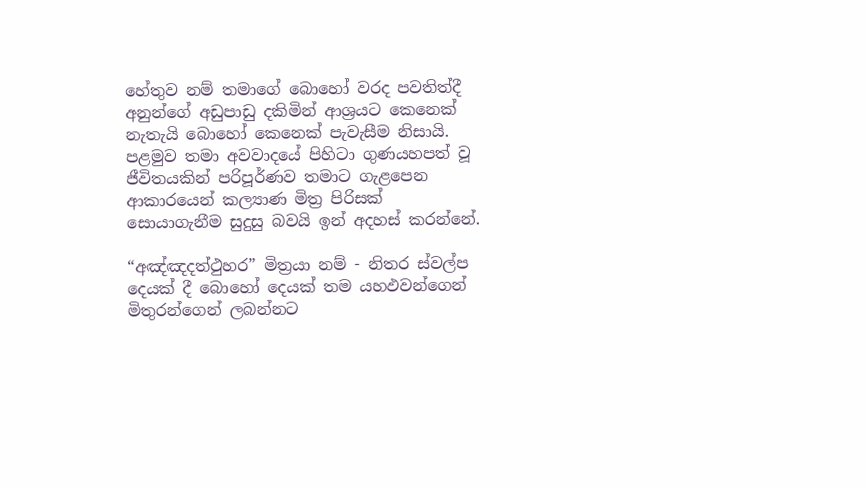හේතුව නම් තමාගේ බොහෝ වරද පවතිත්දී අනුන්ගේ අඩුපාඩු දකිමින් ආශ්‍රයට කෙනෙක් නැතැයි බොහෝ කෙනෙක් පැවැසීම නිසායි. පළමුව තමා අවවාදයේ පිහිටා ගුණයහපත් වූ ජීවිතයකින් පරිපූර්ණව තමාට ගැළපෙන ආකාරයෙන් කල්‍යාණ මිත්‍ර පිරිසක් සොයාගැනීම සුදුසු බවයි ඉන් අදහස් කරන්නේ.

“අඤ්ඤදත්ථුහර” මිත්‍රයා නම් - නිතර ස්වල්ප දෙයක් දී බොහෝ දෙයක් තම යහඵවන්ගෙන් මිතුරන්ගෙන් ලබන්නට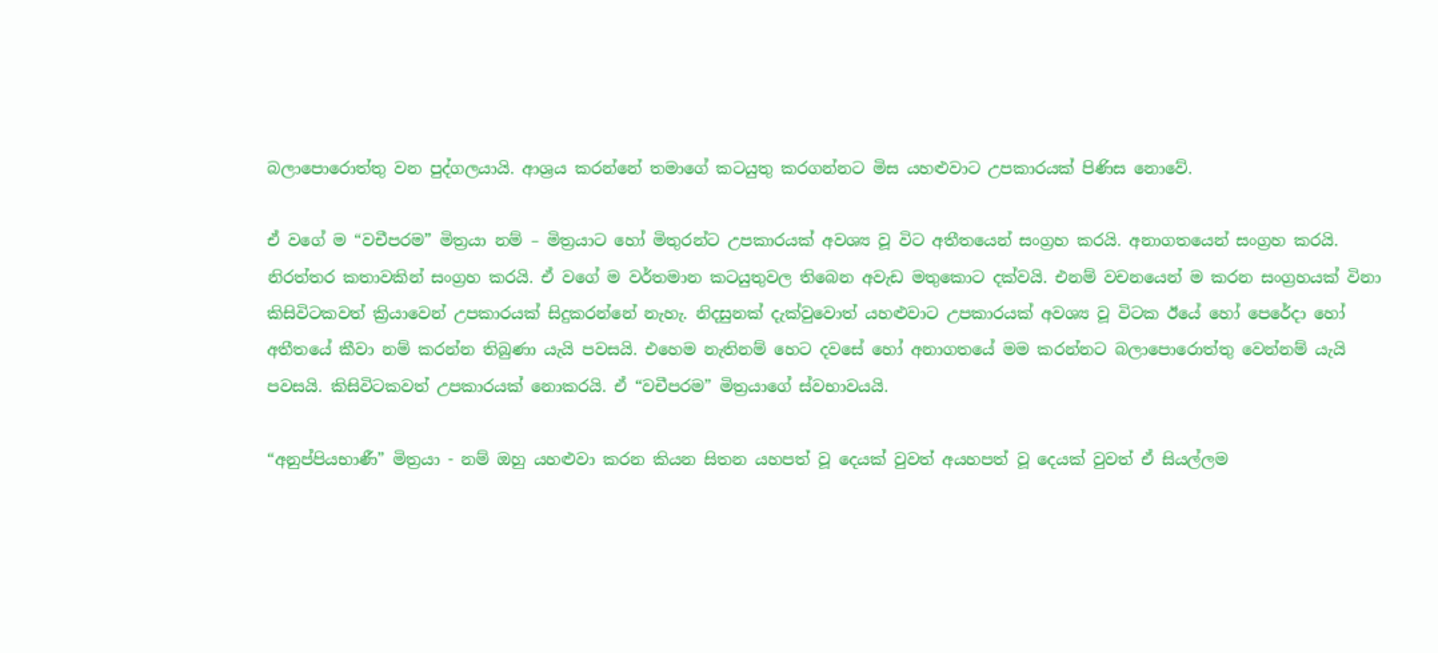බලාපොරොත්තු වන පුද්ගලයායි. ආශ්‍රය කරන්නේ තමාගේ කටයුතු කරගන්නට මිස යහළුවාට උපකාරයක් පිණිස නොවේ.

ඒ වගේ ම “වචීපරම” මිත්‍රයා නම් – මිත්‍රයාට හෝ මිතුරන්ට උපකාරයක් අවශ්‍ය වූ විට අතීතයෙන් සංග්‍රහ කරයි. අනාගතයෙන් සංග්‍රහ කරයි. නිරත්තර කතාවකින් සංග්‍රහ කරයි. ඒ වගේ ම වර්තමාන කටයුතුවල තිබෙන අවැඩ මතුකොට දක්වයි. එනම් වචනයෙන් ම කරන සංග්‍රහයක් විනා කිසිවිටකවත් ක්‍රියාවෙන් උපකාරයක් සිදුකරන්නේ නැහැ. නිදසුනක් දැක්වුවොත් යහළුවාට උපකාරයක් අවශ්‍ය වූ විටක ඊයේ හෝ පෙරේදා හෝ අතීතයේ කීවා නම් කරන්න තිබුණා යැයි පවසයි. එහෙම නැතිනම් හෙට දවසේ හෝ අනාගතයේ මම කරන්නට බලාපොරොත්තු වෙන්නම් යැයි පවසයි. කිසිවිටකවත් උපකාරයක් නොකරයි. ඒ “වචීපරම” මිත්‍රයාගේ ස්වභාවයයි.

“අනුප්පියභාණී” මිත්‍රයා - නම් ඔහු යහළුවා කරන කියන සිතන යහපත් වූ දෙයක් වුවත් අයහපත් වූ දෙයක් වුවත් ඒ සියල්ලම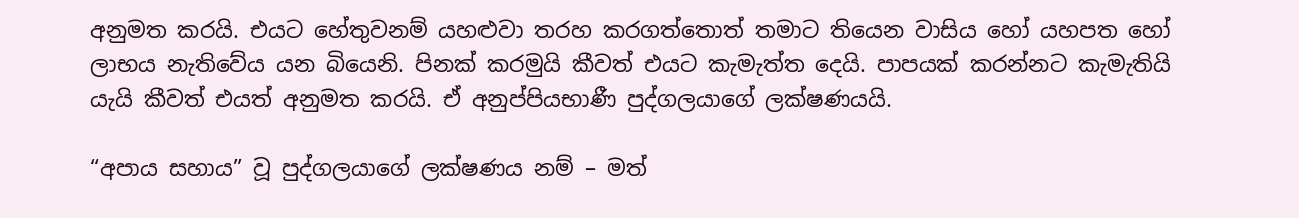අනුමත කරයි. එයට හේතුවනම් යහළුවා තරහ කරගත්තොත් තමාට තියෙන වාසිය හෝ යහපත හෝ ලාභය නැතිවේය යන බියෙනි. පිනක් කරමුයි කීවත් එයට කැමැත්ත දෙයි. පාපයක් කරන්නට කැමැතියි යැයි කීවත් එයත් අනුමත කරයි. ඒ අනුප්පියභාණී පුද්ගලයාගේ ලක්ෂණයයි.

“අපාය සහාය” වූ පුද්ගලයාගේ ලක්ෂණය නම් – මත්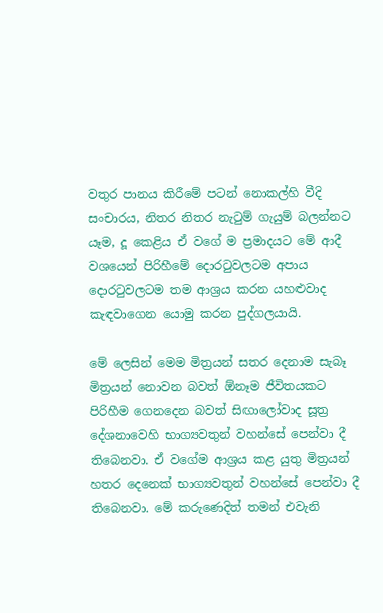වතුර පානය කිරීමේ පටන් නොකල්හි වීදි සංචාරය, නිතර නිතර නැටුම් ගැයුම් බලන්නට යෑම, දූ කෙළිය ඒ වගේ ම ප්‍රමාදයට මේ ආදී වශයෙන් පිරිහීමේ දොරටුවලටම අපාය දොරටුවලටම තම ආශ්‍රය කරන යහළුවාද කැඳවාගෙන යොමු කරන පුද්ගලයායි.

මේ ලෙසින් මෙම මිත්‍රයන් සතර දෙනාම සැබෑ මිත්‍රයන් නොවන බවත් ඕනෑම ජීවිතයකට පිරිහීම ගෙනදෙන බවත් සිඟාලෝවාද සූත්‍ර දේශනාවෙහි භාග්‍යවතුන් වහන්සේ පෙන්වා දී තිබෙනවා. ඒ වගේම ආශ්‍රය කළ යුතු මිත්‍රයන් හතර දෙනෙක් භාග්‍යවතුන් වහන්සේ පෙන්වා දී තිබෙනවා. මේ කරුණෙදිත් තමන් එවැනි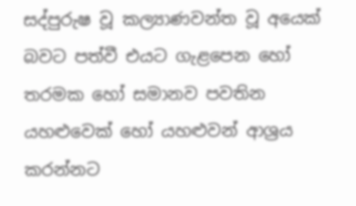සද්පුරුෂ වූ කල්‍යාණවන්ත වූ අයෙක් බවට පත්වී එයට ගැළපෙන හෝ තරමක හෝ සමානව පවතින යහළුවෙක් හෝ යහළුවන් ආශ්‍රය කරන්නට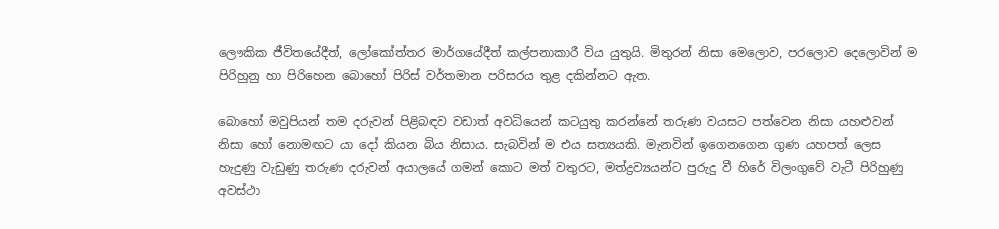ලෞකික ජීවිතයේදීත්, ලෝකෝත්තර මාර්ගයේදීත් කල්පනාකාරී විය යුතුයි. මිතුරන් නිසා මෙලොව, පරලොව දෙලොවින් ම පිරිහුනු හා පිරිහෙන බොහෝ පිරිස් වර්තමාන පරිසරය තුළ දකින්නට ඇත.

බොහෝ මවුපියන් තම දරුවන් පිළිබඳව වඩාත් අවධියෙන් කටයුතු කරන්නේ තරුණ වයසට පත්වෙන නිසා යහළුවන් නිසා හෝ නොමඟට යා දෝ කියන බිය නිසාය. සැබවින් ම එය සත්‍යයකි. මැනවින් ඉගෙනගෙන ගුණ යහපත් ලෙස හැදුණු වැඩුණු තරුණ දරුවන් අයාලයේ ගමන් කොට මත් වතුරට, මත්ද්‍රව්‍යයන්ට පුරුදු වී හිරේ විලංගුවේ වැටී පිරිහුණු අවස්ථා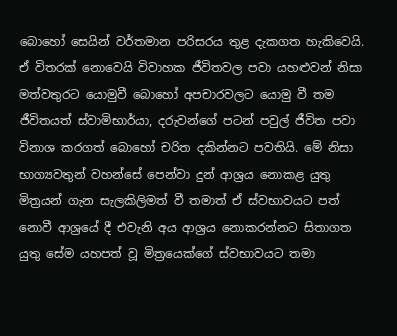බොහෝ සෙයින් වර්තමාන පරිසරය තුළ දැකගත හැකිවෙයි. ඒ විතරක් නොවෙයි විවාහක ජීවිතවල පවා යහළුවන් නිසා මත්වතුරට යොමුවී බොහෝ අපචාරවලට යොමු වී තම ජීවිතයත් ස්වාමිභාර්යා, දරුවන්ගේ පටන් පවුල් ජීවිත පවා විනාශ කරගත් බොහෝ චරිත දකින්නට පවතියි. මේ නිසා භාග්‍යවතුන් වහන්සේ පෙන්වා දුන් ආශ්‍රය නොකළ යුතු මිත්‍රයන් ගැන සැලකිලිමත් වී තමාත් ඒ ස්වභාවයට පත් නොවී ආශ්‍රයේ දී එවැනි අය ආශ්‍රය නොකරන්නට සිතාගත යුතු සේම යහපත් වූ මිත්‍රයෙක්ගේ ස්වභාවයට තමා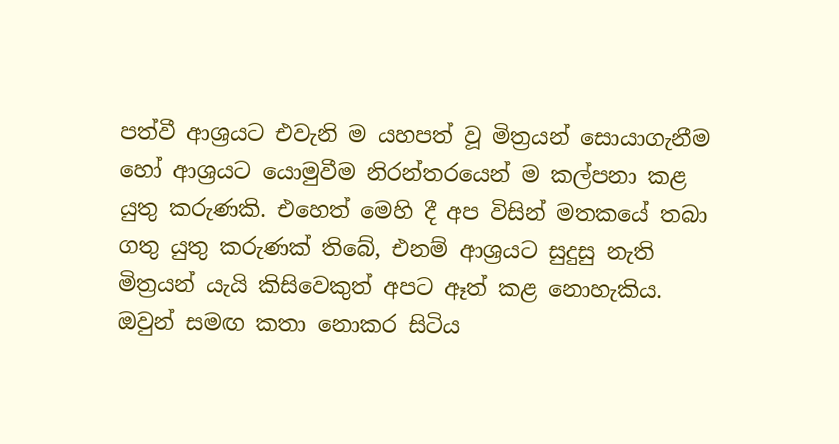පත්වී ආශ්‍රයට එවැනි ම යහපත් වූ මිත්‍රයන් සොයාගැනීම හෝ ආශ්‍රයට යොමුවීම නිරන්තරයෙන් ම කල්පනා කළ යුතු කරුණකි. එහෙත් මෙහි දී අප විසින් මතකයේ තබා ගතු යුතු කරුණක් තිබේ, එනම් ආශ්‍රයට සුදුසු නැති මිත්‍රයන් යැයි කිසිවෙකුත් අපට ඈත් කළ නොහැකිය. ඔවුන් සමඟ කතා නොකර සිටිය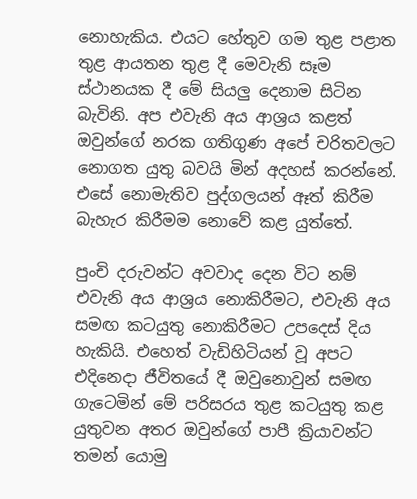නොහැකිය. එයට හේතුව ගම තුළ පළාත තුළ ආයතන තුළ දී මෙවැනි සෑම ස්ථානයක දී මේ සියලු දෙනාම සිටින බැවිනි. අප එවැනි අය ආශ්‍රය කළත් ඔවුන්ගේ නරක ගතිගුණ අපේ චරිතවලට නොගත යුතු බවයි මින් අදහස් කරන්නේ. එසේ නොමැතිව පුද්ගලයන් ඈත් කිරීම බැහැර කිරීමම නොවේ කළ යුත්තේ.

පුංචි දරුවන්ට අවවාද දෙන විට නම් එවැනි අය ආශ්‍රය නොකිරීමට, එවැනි අය සමඟ කටයුතු නොකිරීමට උපදෙස් දිය හැකියි. එහෙත් වැඩිහිටියන් වූ අපට එදිනෙදා ජීවිතයේ දී ඔවුනොවුන් සමඟ ගැටෙමින් මේ පරිසරය තුළ කටයුතු කළ යුතුවන අතර ඔවුන්ගේ පාපී ක්‍රියාවන්ට තමන් යොමු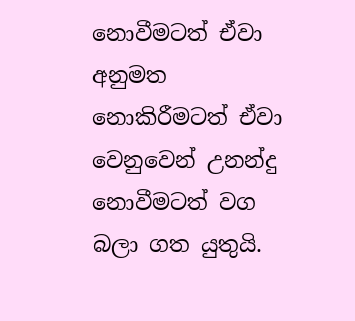නොවීමටත් ඒවා අනුමත නොකිරීමටත් ඒවා වෙනුවෙන් උනන්දු නොවීමටත් වග බලා ගත යුතුයි.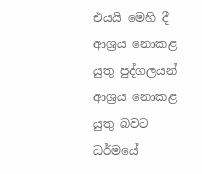එයයි මෙහි දී ආශ්‍රය නොකළ යුතු පුද්ගලයන් ආශ්‍රය නොකළ යුතු බවට ධර්මයේ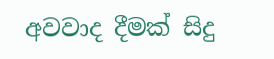අවවාද දීමක් සිදු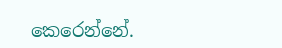කෙරෙන්නේ.